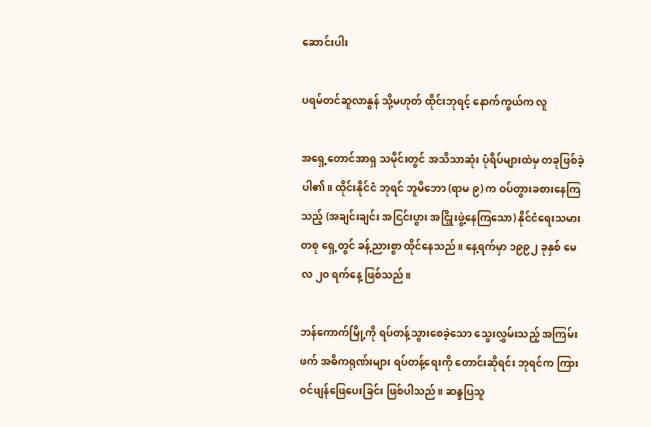ဆောင်းပါး

ပရမ်တင်ဆူလာနွန် သို့မဟုတ် ထိုင်းဘုရင့် နောက်ကွယ်က လူ

အရှေ့တောင်အာရှ သမိုင်းတွင် အသိသာဆုံး ပုံရိပ်များထဲမှ တခုဖြစ်ခဲ့ပါ၏။ ထိုင်းနိုင်ငံ ဘုရင် ဘူမိဘော (ရာမ ၉) က ဝပ်တွားခစားနေကြသည့် (အချင်းချင်း အငြင်းပွား အငြှိုးဖွဲ့နေကြသော) နိုင်ငံရေးသမား တစု ရှေ့တွင် ခန့်ညားစွာ ထိုင်နေသည်။ နေ့ရက်မှာ ၁၉၉၂ ခုနှစ် မေလ ၂၀ ရက်နေ့ ဖြစ်သည်။

ဘန်ကောက်မြို့ကို ရပ်တန့်သွားစေခဲ့သော သွေးလွှမ်းသည့် အကြမ်းဖက် အဓိကရုဏ်းများ ရပ်တန့်ရေးကို တောင်းဆိုရင်း ဘုရင်က ကြားဝင်ဖျန်ဖြေပေးခြင်း ဖြစ်ပါသည်။ ဆန္ဒပြသူ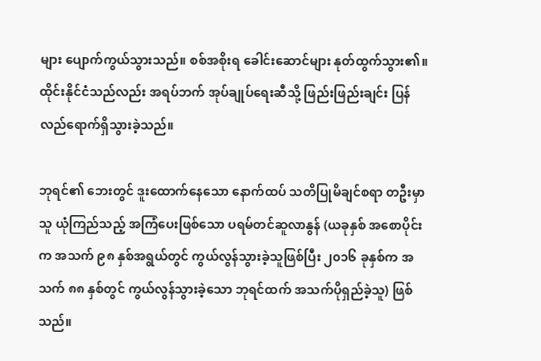များ ပျောက်ကွယ်သွားသည်။ စစ်အစိုးရ ခေါင်းဆောင်များ နုတ်ထွက်သွား၏။ ထိုင်းနိုင်ငံသည်လည်း အရပ်ဘက် အုပ်ချုပ်ရေးဆီသို့ ဖြည်းဖြည်းချင်း ပြန်လည်ရောက်ရှိသွားခဲ့သည်။

ဘုရင်၏ ဘေးတွင် ဒူးထောက်နေသော နောက်ထပ် သတိပြုမိချင်စရာ တဦးမှာ သူ ယုံကြည်သည့် အကြံပေးဖြစ်သော ပရမ်တင်ဆူလာနွန် (ယခုနှစ် အစောပိုင်းက အသက် ၉၈ နှစ်အရွယ်တွင် ကွယ်လွန်သွားခဲ့သူဖြစ်ပြီး ၂၀၁၆ ခုနှစ်က အသက် ၈၈ နှစ်တွင် ကွယ်လွန်သွားခဲ့သော ဘုရင်ထက် အသက်ပိုရှည်ခဲ့သူ) ဖြစ်သည်။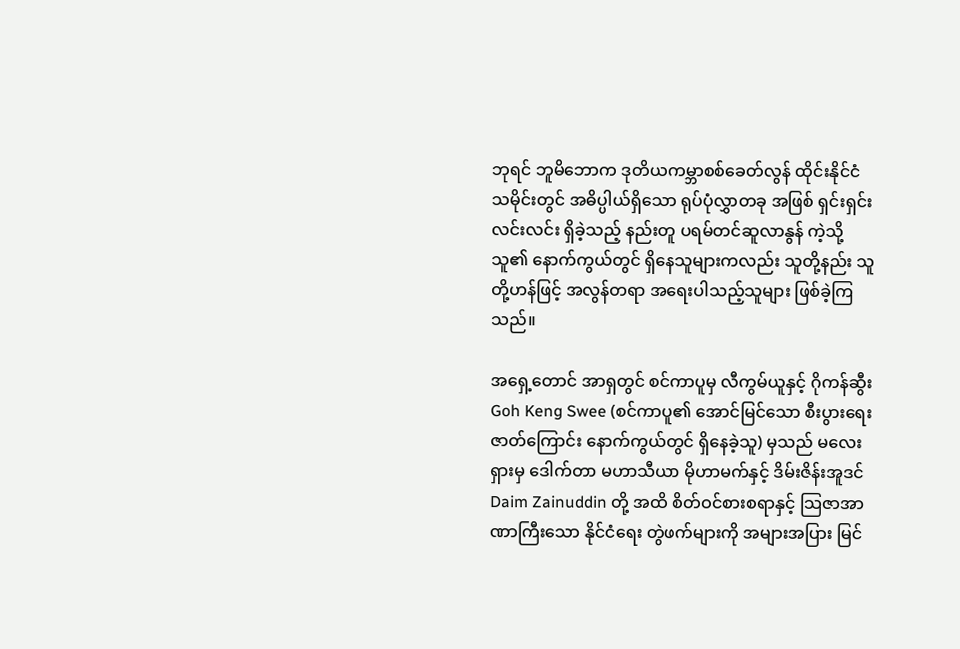ဘုရင် ဘူမိဘောက ဒုတိယကမ္ဘာစစ်ခေတ်လွန် ထိုင်းနိုင်ငံသမိုင်းတွင် အဓိပ္ပါယ်ရှိသော ရုပ်ပုံလွှာတခု အဖြစ် ရှင်းရှင်း လင်းလင်း ရှိခဲ့သည့် နည်းတူ ပရမ်တင်ဆူလာနွန် ကဲ့သို့ သူ၏ နောက်ကွယ်တွင် ရှိနေသူများကလည်း သူတို့နည်း သူတို့ဟန်ဖြင့် အလွန်တရာ အရေးပါသည့်သူများ ဖြစ်ခဲ့ကြသည်။

အရှေ့တောင် အာရှတွင် စင်ကာပူမှ လီကွမ်ယူနှင့် ဂိုကန်ဆွီး Goh Keng Swee (စင်ကာပူ၏ အောင်မြင်သော စီးပွားရေး ဇာတ်ကြောင်း နောက်ကွယ်တွင် ရှိနေခဲ့သူ) မှသည် မလေးရှားမှ ဒေါက်တာ မဟာသီယာ မိုဟာမက်နှင့် ဒိမ်းဇိန်းအူဒင် Daim Zainuddin တို့ အထိ စိတ်ဝင်စားစရာနှင့် သြဇာအာဏာကြီးသော နိုင်ငံရေး တွဲဖက်များကို အများအပြား မြင်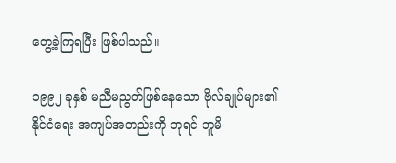တွေ့ခဲ့ကြရပြီး ဖြစ်ပါသည်။

၁၉၉၂ ခုနှစ် မညီမညွတ်ဖြစ်နေသော ဗိုလ်ချုပ်များ၏ နိုင်ငံရေး အကျပ်အတည်းကို ဘုရင် ဘူမိ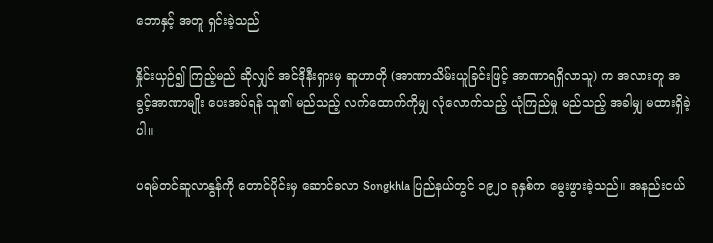ဘောနှင့် အတူ ရှင်းခဲ့သည်

နှိုင်းယှဉ်၍ ကြည့်မည် ဆိုလျှင် အင်ဒိုနီးရှားမှ ဆူဟာတို (အာဏာသိမ်းယူခြင်းဖြင့် အာဏာရရှိလာသူ) က အလားတူ အခွင့်အာဏာမျိုး ပေးအပ်ရန် သူ၏ မည်သည့် လက်ထောက်ကိုမျှ လုံလောက်သည့် ယုံကြည်မှု မည်သည့် အခါမျှ မထားရှိခဲ့ပါ။

ပရမ်တင်ဆူလာနွန်ကို တောင်ပိုင်းမှ ဆောင်ခလာ Songkhla ပြည်နယ်တွင် ၁၉၂၀ ခုနှစ်က မွေးဖွားခဲ့သည်။ အနည်းငယ်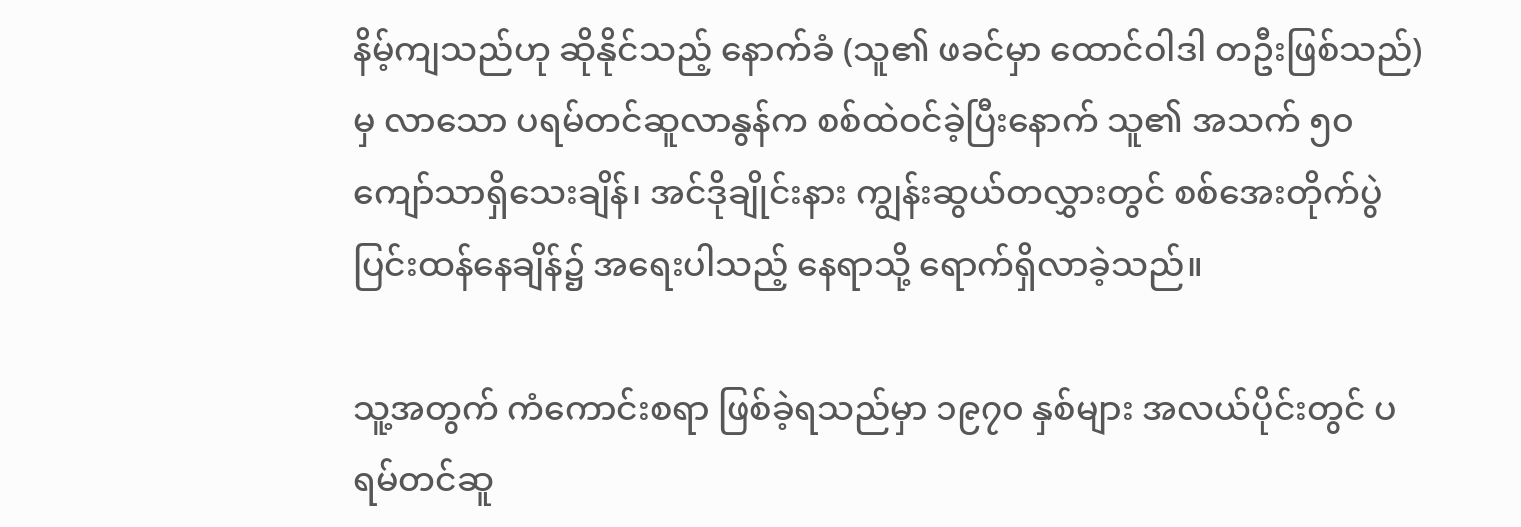နိမ့်ကျသည်ဟု ဆိုနိုင်သည့် နောက်ခံ (သူ၏ ဖခင်မှာ ထောင်ဝါဒါ တဦးဖြစ်သည်) မှ လာသော ပရမ်တင်ဆူလာနွန်က စစ်ထဲဝင်ခဲ့ပြီးနောက် သူ၏ အသက် ၅၀ ကျော်သာရှိသေးချိန်၊ အင်ဒိုချိုင်းနား ကျွန်းဆွယ်တလွှားတွင် စစ်အေးတိုက်ပွဲ ပြင်းထန်နေချိန်၌ အရေးပါသည့် နေရာသို့ ရောက်ရှိလာခဲ့သည်။

သူ့အတွက် ကံကောင်းစရာ ဖြစ်ခဲ့ရသည်မှာ ၁၉၇၀ နှစ်များ အလယ်ပိုင်းတွင် ပရမ်တင်ဆူ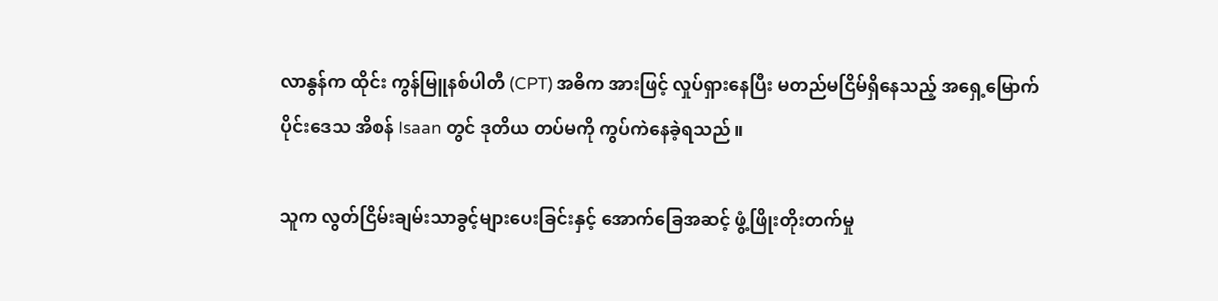လာနွန်က ထိုင်း ကွန်မြူနစ်ပါတီ (CPT) အဓိက အားဖြင့် လှုပ်ရှားနေပြီး မတည်မငြိမ်ရှိနေသည့် အရှေ့မြောက်ပိုင်းဒေသ အိစန် Isaan တွင် ဒုတိယ တပ်မကို ကွပ်ကဲနေခဲ့ရသည်။

သူက လွတ်ငြိမ်းချမ်းသာခွင့်များပေးခြင်းနှင့် အောက်ခြေအဆင့် ဖွံ့ဖြိုးတိုးတက်မှု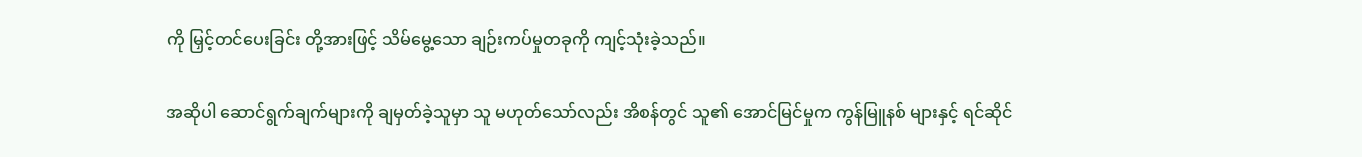ကို မြှင့်တင်ပေးခြင်း တို့အားဖြင့် သိမ်မွေ့သော ချဉ်းကပ်မှုတခုကို ကျင့်သုံးခဲ့သည်။

အဆိုပါ ဆောင်ရွက်ချက်များကို ချမှတ်ခဲ့သူမှာ သူ မဟုတ်သော်လည်း အိစန်တွင် သူ၏ အောင်မြင်မှုက ကွန်မြူနစ် များနှင့် ရင်ဆိုင်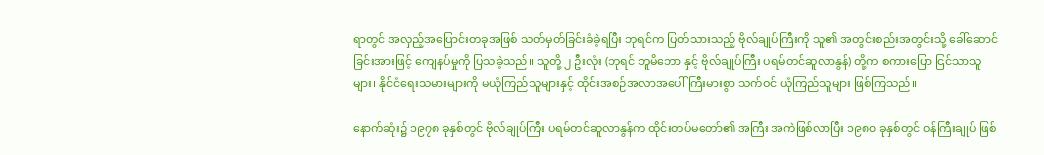ရာတွင် အလှည့်အပြောင်းတခုအဖြစ် သတ်မှတ်ခြင်းခံခဲ့ရပြီး ဘုရင်က ပြတ်သားသည့် ဗိုလ်ချုပ်ကြီးကို သူ၏ အတွင်းစည်းအတွင်းသို့ ခေါ်ဆောင်ခြင်းအားဖြင့် ကျေနပ်မှုကို ပြသခဲ့သည်။ သူတို့ ၂ ဦးလုံး (ဘုရင် ဘူမိဘော နှင့် ဗိုလ်ချုပ်ကြီး ပရမ်တင်ဆူလာနွန်) တို့က စကားပြော ငြင်သာသူများ၊ နိုင်ငံရေးသမားများကို မယုံကြည်သူများနှင့် ထိုင်းအစဉ်အလာအပေါ် ကြီးမားစွာ သက်ဝင် ယုံကြည်သူများ ဖြစ်ကြသည်။

နောက်ဆုံး၌ ၁၉၇၈ ခုနှစ်တွင် ဗိုလ်ချုပ်ကြီး ပရမ်တင်ဆူလာနွန်က ထိုင်းတပ်မတော်၏ အကြီး အကဲဖြစ်လာပြီး ၁၉၈၀ ခုနှစ်တွင် ဝန်ကြီးချုပ် ဖြစ်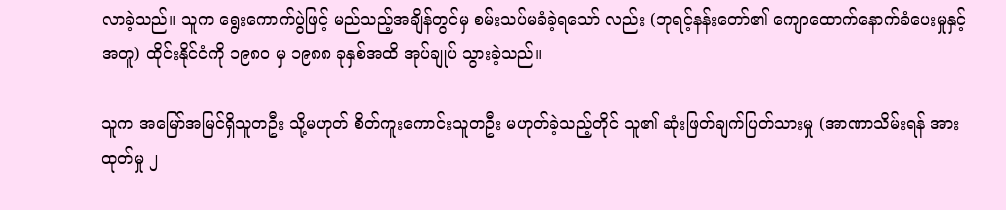လာခဲ့သည်။ သူက ရွေးကောက်ပွဲဖြင့် မည်သည့်အချိန်တွင်မှ စမ်းသပ်မခံခဲ့ရသော် လည်း (ဘုရင့်နန်းတော်၏ ကျောထောက်နောက်ခံပေးမှုနှင့် အတူ) ထိုင်းနိုင်ငံကို ၁၉၈၀ မှ ၁၉၈၈ ခုနှစ်အထိ အုပ်ချုပ် သွားခဲ့သည်။

သူက အမြော်အမြင်ရှိသူတဦး သို့မဟုတ် စိတ်ကူးကောင်းသူတဦး မဟုတ်ခဲ့သည့်တိုင် သူ၏ ဆုံးဖြတ်ချက်ပြတ်သားမှု (အာဏာသိမ်းရန် အားထုတ်မှု ၂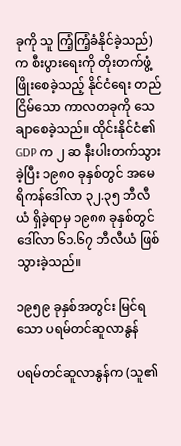ခုကို သူ ကြံ့ကြံ့ခံနိုင်ခဲ့သည်) က စီးပွားရေးကို တိုးတက်ဖွံ့ဖြိုးစေခဲ့သည့် နိုင်ငံရေး တည်ငြိမ်သော ကာလတခုကို သေချာစေခဲ့သည်။ ထိုင်းနိုင်ငံ၏ GDP က ၂ ဆ နီးပါးတက်သွားခဲ့ပြီး ၁၉၈၀ ခုနှစ်တွင် အမေရိကန်ဒေါ်လာ ၃၂.၃၅ ဘီလီယံ ရှိခဲ့ရာမှ ၁၉၈၈ ခုနှစ်တွင် ဒေါ်လာ ၆၁.၆၇ ဘီလီယံ ဖြစ်သွားခဲ့သည်။

၁၉၅၉ ခုနှစ်အတွင်း မြင်ရသော ပရမ်တင်ဆူလာနွန်

ပရမ်တင်ဆူလာနွန်က (သူ၏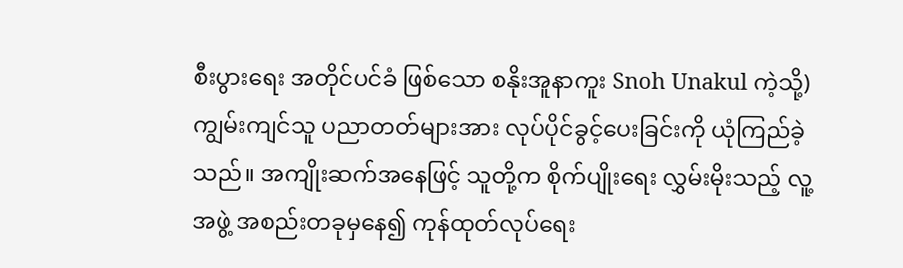စီးပွားရေး အတိုင်ပင်ခံ ဖြစ်သော စနိုးအူနာကူး Snoh Unakul ကဲ့သို့) ကျွမ်းကျင်သူ ပညာတတ်များအား လုပ်ပိုင်ခွင့်ပေးခြင်းကို ယုံကြည်ခဲ့သည်။ အကျိုးဆက်အနေဖြင့် သူတို့က စိုက်ပျိုးရေး လွှမ်းမိုးသည့် လူ့အဖွဲ့ အစည်းတခုမှနေ၍ ကုန်ထုတ်လုပ်ရေး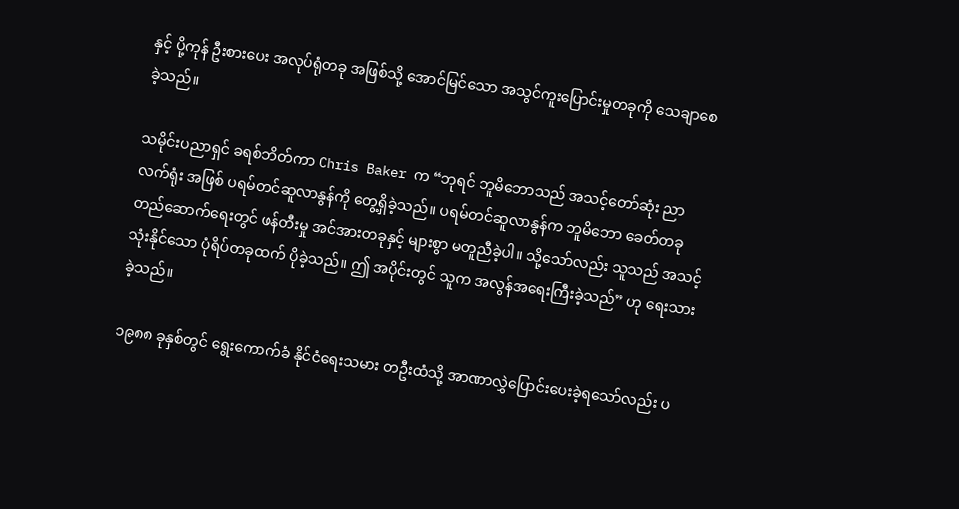နှင့် ပို့ကုန် ဦးစားပေး အလုပ်ရုံတခု အဖြစ်သို့ အောင်မြင်သော အသွင်ကူးပြောင်းမှုတခုကို သေချာစေခဲ့သည်။

သမိုင်းပညာရှင် ခရစ်ဘိတ်ကာ Chris Baker က “ဘုရင် ဘူမိဘောသည် အသင့်တော်ဆုံး ညာလက်ရုံး အဖြစ် ပရမ်တင်ဆူလာနွန်ကို တွေ့ရှိခဲ့သည်။ ပရမ်တင်ဆူလာနွန်က ဘူမိဘော ခေတ်တခု တည်ဆောက်ရေးတွင် ဖန်တီးမှု အင်အားတခုနှင့် များစွာ မတူညီခဲ့ပါ။ သို့သော်လည်း သူသည် အသင့်သုံးနိုင်သော ပုံရိပ်တခုထက် ပိုခဲ့သည်။ ဤ အပိုင်းတွင် သူက အလွန်အရေးကြီးခဲ့သည်” ဟု ရေးသားခဲ့သည်။

၁၉၈၈ ခုနှစ်တွင် ရွေးကောက်ခံ နိုင်ငံရေးသမား တဦးထံသို့ အာဏာလွှဲပြောင်းပေးခဲ့ရသော်လည်း ပ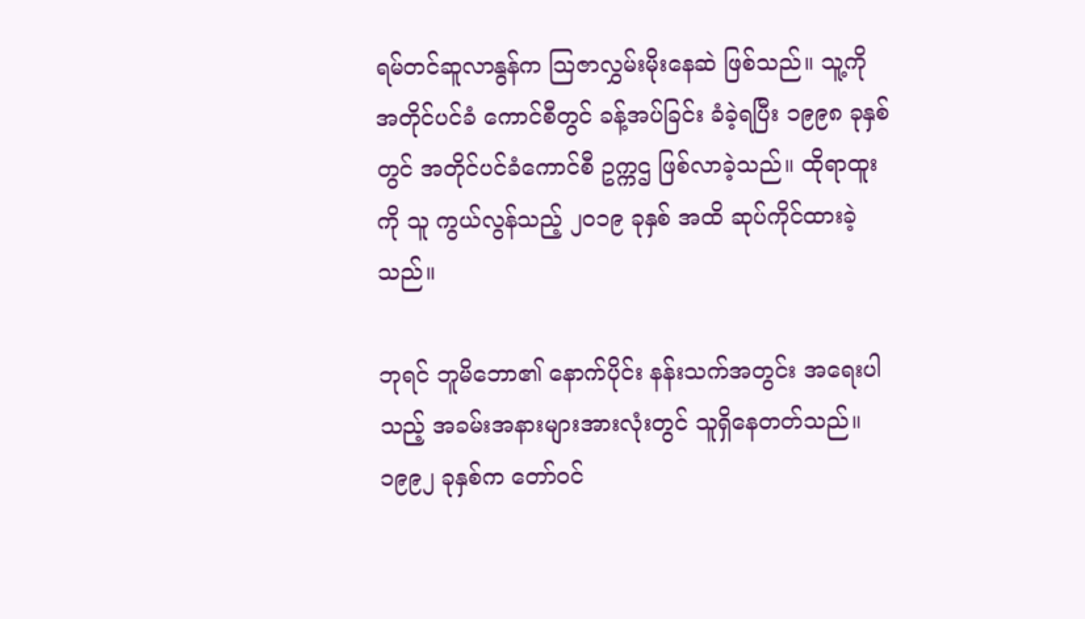ရမ်တင်ဆူလာနွန်က သြဇာလွှမ်းမိုးနေဆဲ ဖြစ်သည်။ သူ့ကို အတိုင်ပင်ခံ ကောင်စီတွင် ခန့်အပ်ခြင်း ခံခဲ့ရပြီး ၁၉၉၈ ခုနှစ် တွင် အတိုင်ပင်ခံကောင်စီ ဥက္ကဌ ဖြစ်လာခဲ့သည်။ ထိုရာထူးကို သူ ကွယ်လွန်သည့် ၂၀၁၉ ခုနှစ် အထိ ဆုပ်ကိုင်ထားခဲ့သည်။

ဘုရင် ဘူမိဘော၏ နောက်ပိုင်း နန်းသက်အတွင်း အရေးပါသည့် အခမ်းအနားများအားလုံးတွင် သူရှိနေတတ်သည်။ ၁၉၉၂ ခုနှစ်က တော်ဝင်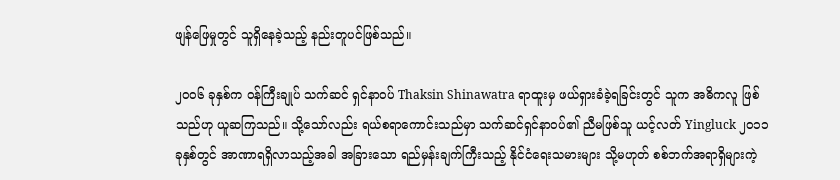ဖျန်ဖြေမှုတွင် သူရှိနေခဲ့သည့် နည်းတူပင်ဖြစ်သည်။

၂၀၀၆ ခုနှစ်က ဝန်ကြီးချုပ် သက်ဆင် ရှင်နာဝပ် Thaksin Shinawatra ရာထူးမှ ဖယ်ရှားခံခဲ့ရခြင်းတွင် သူက အဓိကလူ ဖြစ်သည်ဟု ယူဆကြသည်။ သို့သော်လည်း ရယ်စရာကောင်းသည်မှာ သက်ဆင်ရှင်နာဝပ်၏ ညီမဖြစ်သူ ယင့်လတ် Yingluck ၂၀၁၁ ခုနှစ်တွင် အာဏာရရှိလာသည့်အခါ အခြားသော ရည်မှန်းချက်ကြီးသည့် နိုင်ငံရေးသမားများ သို့မဟုတ် စစ်ဘက်အရာရှိများကဲ့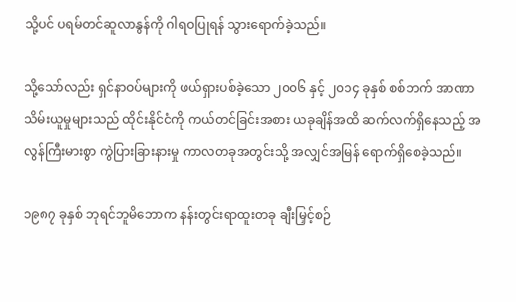သို့ပင် ပရမ်တင်ဆူလာနွန်ကို ဂါရဝပြုရန် သွားရောက်ခဲ့သည်။

သို့သော်လည်း ရှင်နာဝပ်များကို ဖယ်ရှားပစ်ခဲ့သော ၂၀၀၆ နှင့် ၂၀၁၄ ခုနှစ် စစ်ဘက် အာဏာသိမ်းယူမှုများသည် ထိုင်းနိုင်ငံကို ကယ်တင်ခြင်းအစား ယခုချိန်အထိ ဆက်လက်ရှိနေသည့် အလွန်ကြီးမားစွာ ကွဲပြားခြားနားမှု ကာလတခုအတွင်းသို့ အလျှင်အမြန် ရောက်ရှိစေခဲ့သည်။

၁၉၈၇ ခုနှစ် ဘုရင်ဘူမိဘောက နန်းတွင်းရာထူးတခု ချီးမြှင့်စဉ်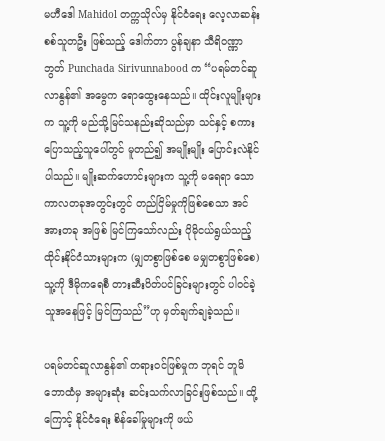မဟီဒေါ Mahidol တက္ကသိုလ်မှ နိုင်ငံရေး လေ့လာဆန်းစစ်သူတဦး ဖြစ်သည့် ဒေါက်တာ ပွန်ချနာ သီရိဝဏ္ဏာဘွတ် Punchada Sirivunnabood က “ပရမ်တင်ဆူလာနွန်၏ အမွေက ရောထွေးနေသည်။ ထိုင်းလူမျိုးများက သူ့ကို မည်သို့မြင်သနည်းဆိုသည်မှာ သင်နှင့် စကားပြောသည့်သူပေါ်တွင် မူတည်၍ အမျိုးမျိုး ပြောင်းလဲနိုင်ပါသည်။ မျိုးဆက်ဟောင်းများက သူ့ကို မရေရာ သောကာလတခုအတွင်းတွင် တည်ငြိမ်မှုကိုဖြစ်စေသာ အင်အားတခု အဖြစ် မြင်ကြသော်လည်း ပိုမိုငယ်ရွယ်သည့် ထိုင်းနိုင်ငံသားများက (မျှတစွာဖြစ်စေ မမျှတစွာဖြစ်စေ) သူ့ကို ဒီမိုကရေစီ တားဆီးပိတ်ပင်ခြင်းများတွင် ပါဝင်ခဲ့သူအနေဖြင့် မြင်ကြသည်”ဟု မှတ်ချက်ချခဲ့သည်။

ပရမ်တင်ဆူလာနွန်၏ တရားဝင်ဖြစ်မှုက ဘုရင် ဘူမိဘောထံမှ အများဆုံး ဆင်းသက်လာခြင်းဖြစ်သည်။ ထို့ကြောင့် နိုင်ငံရေး စိန်ခေါ်မှုများကို ဖယ်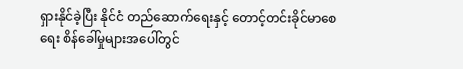ရှားနိုင်ခဲ့ပြီး နိုင်ငံ တည်ဆောက်ရေးနှင့် တောင့်တင်းခိုင်မာစေရေး စိန်ခေါ်မှုများအပေါ်တွင်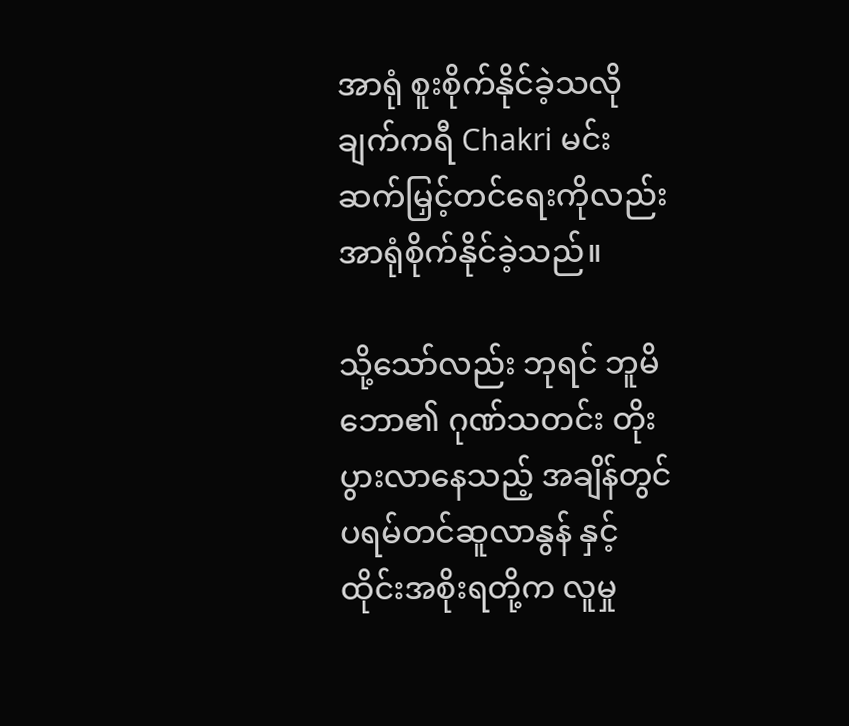အာရုံ စူးစိုက်နိုင်ခဲ့သလို ချက်ကရီ Chakri မင်းဆက်မြှင့်တင်ရေးကိုလည်း အာရုံစိုက်နိုင်ခဲ့သည်။

သို့သော်လည်း ဘုရင် ဘူမိဘော၏ ဂုဏ်သတင်း တိုးပွားလာနေသည့် အချိန်တွင် ပရမ်တင်ဆူလာနွန် နှင့် ထိုင်းအစိုးရတို့က လူမှု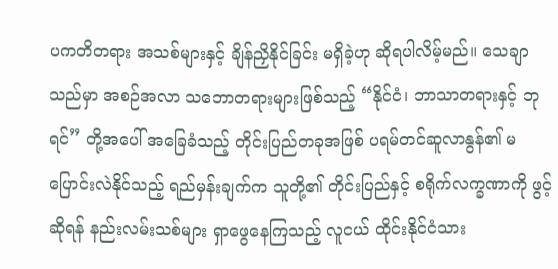ပကတိတရား အသစ်များနှင့် ချိန်ညှိနိုင်ခြင်း မရှိခဲ့ဟု ဆိုရပါလိမ့်မည်။ သေချာသည်မှာ အစဉ်အလာ သဘောတရားများဖြစ်သည့် “နိုင်ငံ၊ ဘာသာတရားနှင့် ဘုရင်” တို့အပေါ် အခြေခံသည့် တိုင်းပြည်တခုအဖြစ် ပရမ်တင်ဆူလာနွန်၏ မပြောင်းလဲနိုင်သည့် ရည်မှန်းချက်က သူတို့၏ တိုင်းပြည်နှင့် စရိုက်လက္ခဏာကို ဖွင့်ဆိုရန် နည်းလမ်းသစ်များ ရှာဖွေနေကြသည့် လူငယ် ထိုင်းနိုင်ငံသား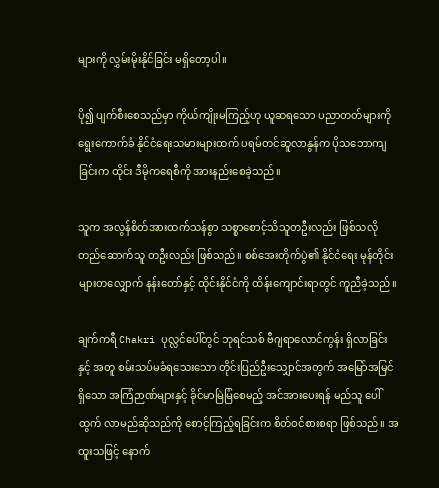များကို လွှမ်းမိုးနိုင်ခြင်း မရှိတော့ပါ။

ပို၍ ပျက်စီးစေသည်မှာ ကိုယ်ကျိုးမကြည့်ဟု ယူဆရသော ပညာတတ်များကို ရွေးကောက်ခံ နိုင်ငံရေးသမားများထက် ပရမ်တင်ဆူလာနွန်က ပိုသဘောကျခြင်းက ထိုင်း ဒီမိုကရေစီကို အားနည်းစေခဲ့သည်။

သူက အလွန်စိတ်အားထက်သန်စွာ သစ္စာစောင့်သိသူတဦးလည်း ဖြစ်သလို တည်ဆောက်သူ တဦးလည်း ဖြစ်သည်။ စစ်အေးတိုက်ပွဲ၏ နိုင်ငံရေး မုန်တိုင်းများတလျှောက် နန်းတော်နှင့် ထိုင်းနိုင်ငံကို ထိန်းကျောင်းရာတွင် ကူညီခဲ့သည်။

ချက်ကရီ Chakri ပုလ္လင်ပေါ်တွင် ဘုရင်သစ် ဗီဂျရာလောင်ကွန်း ရှိလာခြင်းနှင့် အတူ စမ်းသပ်မခံရသေးသော တိုင်းပြည်ဦးသျှောင်အတွက် အမြော်အမြင်ရှိသော အကြံဉာဏ်များနှင့် ခိုင်မာမြဲမြံစေမည့် အင်အားပေးရန် မည်သူ ပေါ်ထွက် လာမည်ဆိုသည်ကို စောင့်ကြည့်ရခြင်းက စိတ်ဝင်စားစရာ ဖြစ်သည်။ အထူးသဖြင့် နောက်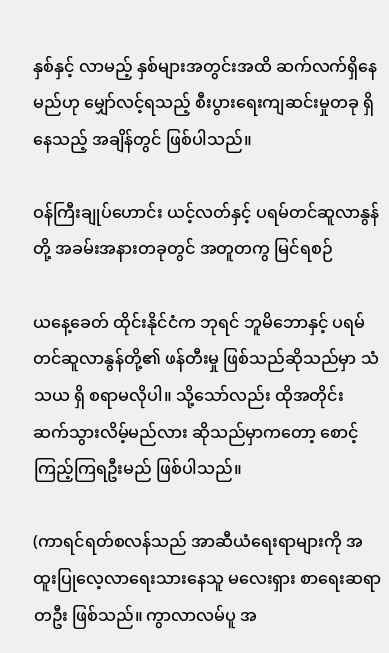နှစ်နှင့် လာမည့် နှစ်များအတွင်းအထိ ဆက်လက်ရှိနေမည်ဟု မျှော်လင့်ရသည့် စီးပွားရေးကျဆင်းမှုတခု ရှိနေသည့် အချိန်တွင် ဖြစ်ပါသည်။

ဝန်ကြီးချုပ်ဟောင်း ယင့်လတ်နှင့် ပရမ်တင်ဆူလာနွန်တို့ အခမ်းအနားတခုတွင် အတူတကွ မြင်ရစဉ်

ယနေ့ခေတ် ထိုင်းနိုင်ငံက ဘုရင် ဘူမိဘောနှင့် ပရမ်တင်ဆူလာနွန်တို့၏ ဖန်တီးမှု ဖြစ်သည်ဆိုသည်မှာ သံသယ ရှိ စရာမလိုပါ။ သို့သော်လည်း ထိုအတိုင်း ဆက်သွားလိမ့်မည်လား ဆိုသည်မှာကတော့ စောင့်ကြည့်ကြရဦးမည် ဖြစ်ပါသည်။

(ကာရင်ရတ်စလန်သည် အာဆီယံရေးရာများကို အထူးပြုလေ့လာရေးသားနေသူ မလေးရှား စာရေးဆရာတဦး ဖြစ်သည်။ ကွာလာလမ်ပူ အ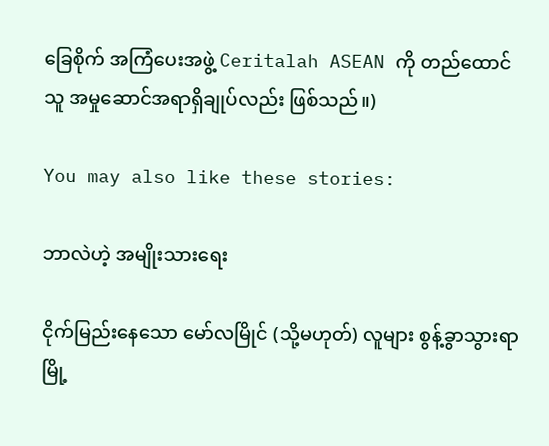ခြေစိုက် အကြံပေးအဖွဲ့ Ceritalah ASEAN ကို တည်ထောင်သူ အမှုဆောင်အရာရှိချုပ်လည်း ဖြစ်သည်။)

You may also like these stories:

ဘာလဲဟဲ့ အမျိုးသားရေး

ငိုက်မြည်းနေသော မော်လမြိုင် (သို့မဟုတ်) လူများ စွန့်ခွာသွားရာ မြို့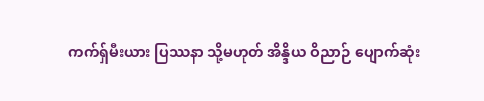ကက်ရှ်မီးယား ပြဿနာ သို့မဟုတ် အိန္ဒိယ ဝိညာဉ် ပျောက်ဆုံး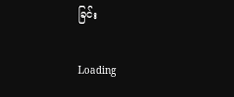ခြင်း

Loading